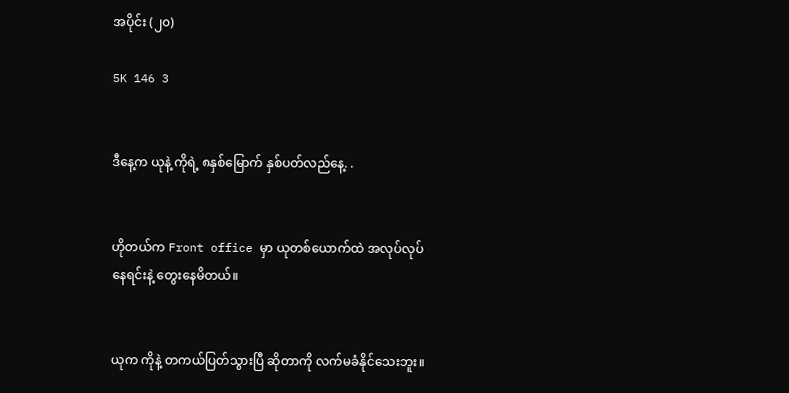အပိုင်း (၂၀)

5K 146 3


ဒီနေ့က ယုနဲ့ ကိုရဲ့ ၈နှစ်မြောက် နှစ်ပတ်လည်နေ့. .


ဟိုတယ်က Front office မှာ ယုတစ်ယောက်ထဲ အလုပ်လုပ်နေရင်းနဲ့ တွေးနေမိတယ်။


ယုက ကိုနဲ့ တကယ်ပြတ်သွားပြီ ဆိုတာကို လက်မခံနိုင်သေးဘူး။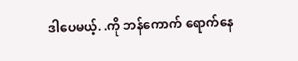ဒါပေမယ့်. .ကို ဘန်ကောက် ရောက်နေ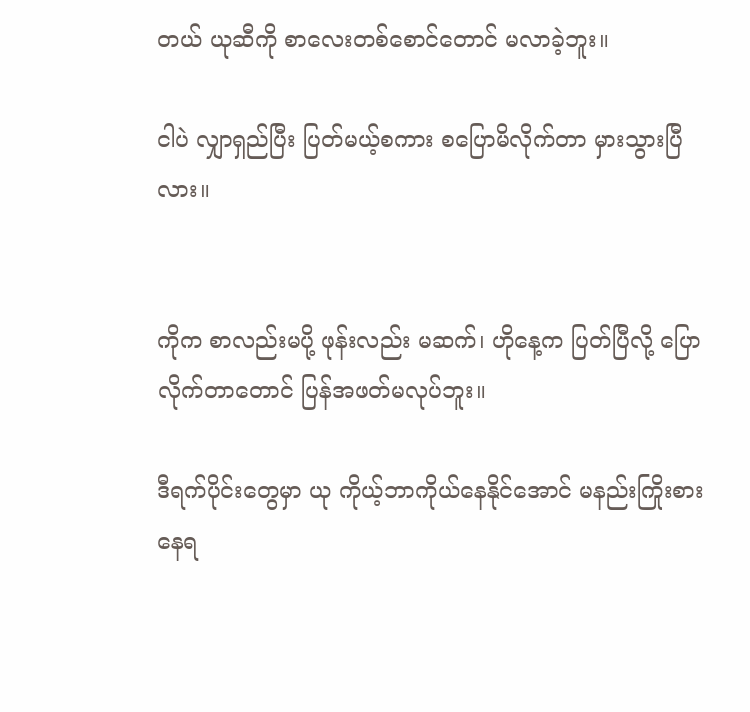တယ် ယုဆီကို စာလေးတစ်စောင်တောင် မလာခဲ့ဘူး။

ငါပဲ လျှာရှည်ပြီး ပြတ်မယ့်စကား စပြောမိလိုက်တာ မှားသွားပြီလား။


ကိုက စာလည်းမပို့ ဖုန်းလည်း မဆက်၊ ဟိုနေ့က ပြတ်ပြီလို့ ပြောလိုက်တာတောင် ပြန်အဖတ်မလုပ်ဘူး။

ဒီရက်ပိုင်းတွေမှာ ယု ကိုယ့်ဘာကိုယ်နေနိုင်အောင် မနည်းကြိုးစားနေရ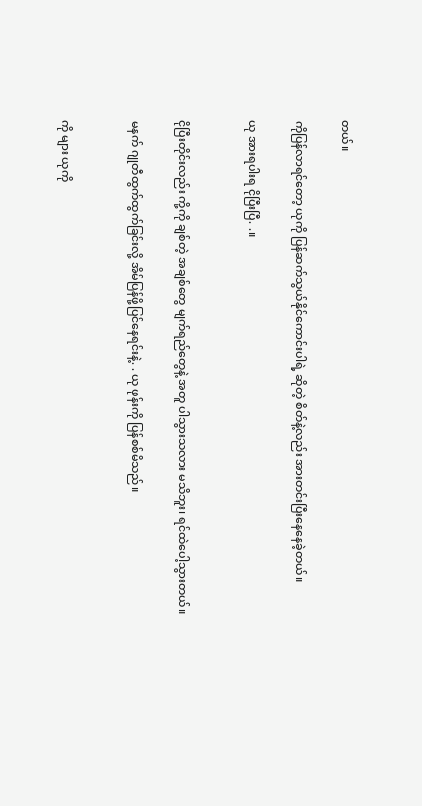တယ်။

ကိုပြန်လာရင်တော့ ယုကို ပြန်ဆက်သွယ်နိုင်ကောင်းပါရဲ့ ဆိုတဲ့ စိတ်နဲ့လည်း အားတင်းပြီးနေနေခဲ့တယ်။

ယု အားရပါးရ ငိုပြီးပြီ. .။


ငိုပြီးတိုင်းလည်း ကို့ကို ချစ်တဲ့ အချစ်တွေ မျက်ရည်တွေနဲ့ အတူ ပါသွားသလား မသိဘူး၊ ရင်ထဲပေါ့သွားတယ်။

မနက် ဂျုတီထွက်ထွက်ခြင်းလို့ အိမ်ပြန်ဖို့ပြင်နေရင်းနဲ့. . ယု ဖုန်းကို ပြန်စစ်မိသည်။


ကို များ ယုကို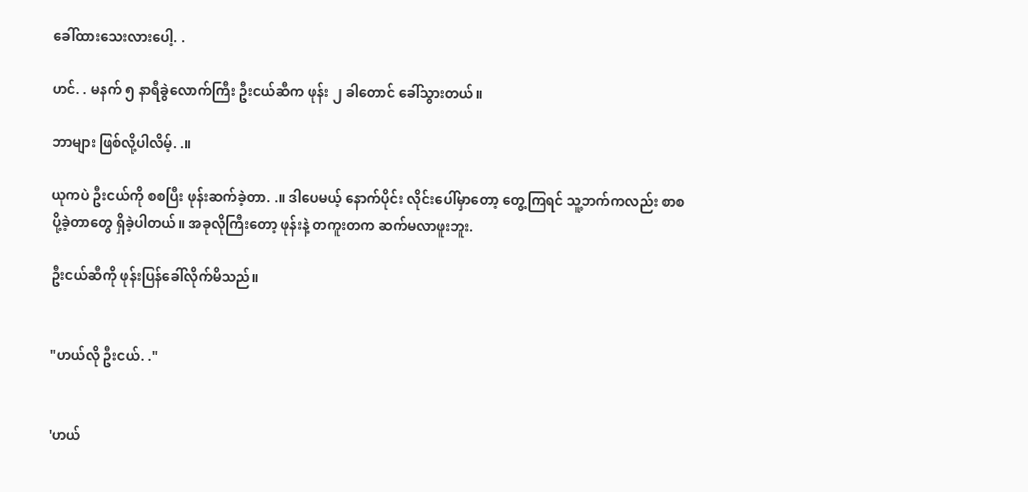ခေါ်ထားသေးလားပေါ့. .

ဟင်. . မနက် ၅ နာရီခွဲလောက်ကြီး ဦးငယ်ဆီက ဖုန်း ၂ ခါတောင် ခေါ်သွားတယ်။

ဘာများ ဖြစ်လို့ပါလိမ့်. .။

ယုကပဲ ဦးငယ်ကို စစပြီး ဖုန်းဆက်ခဲ့တာ. .။ ဒါပေမယ့် နောက်ပိုင်း လိုင်းပေါ်မှာတော့ တွေ့ကြရင် သူ့ဘက်ကလည်း စာစပို့ခဲ့တာတွေ ရှိခဲ့ပါတယ်။ အခုလိုကြီးတော့ ဖုန်းနဲ့ တကူးတက ဆက်မလာဖူးဘူး.

ဦးငယ်ဆီကို ဖုန်းပြန်ခေါ်လိုက်မိသည်။


"ဟယ်လို ဦးငယ်. ."


'ဟယ်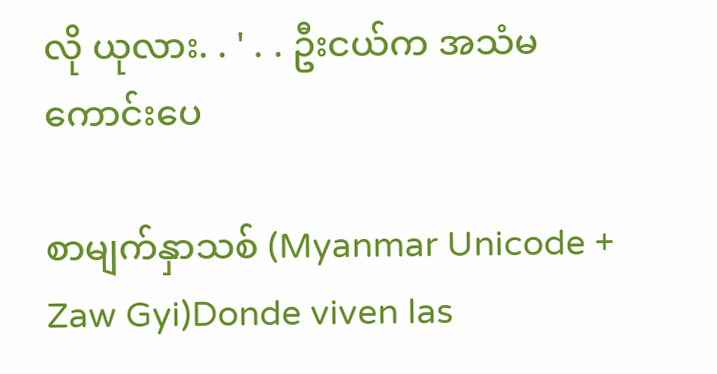လို ယုလား. . ' . . ဦးငယ်က အသံမကောင်းပေ

စာမျက်နှာသစ် (Myanmar Unicode + Zaw Gyi)Donde viven las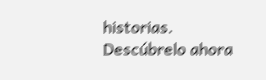historias. Descúbrelo ahora